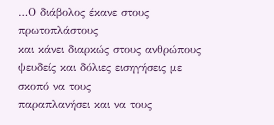…Ο διάβολος έκανε στους πρωτοπλάστους
και κάνει διαρκώς στους ανθρώπους ψευδείς και δόλιες εισηγήσεις με σκοπό να τους
παραπλανήσει και να τους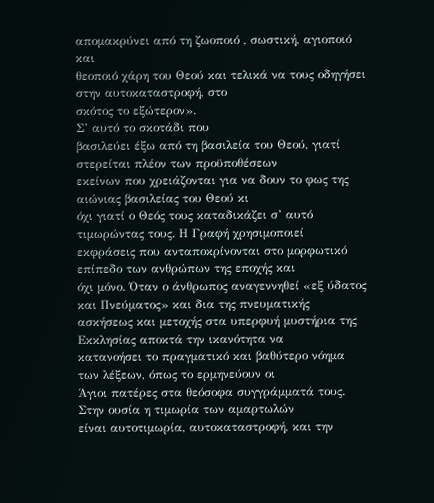απομακρύνει από τη ζωοποιό , σωστική, αγιοποιό και
θεοποιό χάρη του Θεού και τελικά να τους οδηγήσει στην αυτοκαταστροφή, στο
σκότος το εξώτερον».
Σ’ αυτό το σκοτάδι που
βασιλεύει έξω από τη βασιλεία του Θεού, γιατί στερείται πλέον των προϋποθέσεων
εκείνων που χρειάζονται για να δουν το φως της αιώνιας βασιλείας του Θεού κι
όχι γιατί ο Θεός τους καταδικάζει σ’ αυτό τιμωρώντας τους. Η Γραφή χρησιμοποιεί
εκφράσεις που ανταποκρίνονται στο μορφωτικό επίπεδο των ανθρώπων της εποχής και
όχι μόνο. Όταν ο άνθρωπος αναγεννηθεί «εξ ύδατος και Πνεύματος» και δια της πνευματικής
ασκήσεως και μετοχής στα υπερφυή μυστήρια της Εκκλησίας αποκτά την ικανότητα να
κατανοήσει το πραγματικό και βαθύτερο νόημα των λέξεων, όπως το ερμηνεύουν οι
Άγιοι πατέρες στα θεόσοφα συγγράμματά τους. Στην ουσία η τιμωρία των αμαρτωλών
είναι αυτοτιμωρία, αυτοκαταστροφή, και την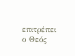επιτρέπει ο Θεός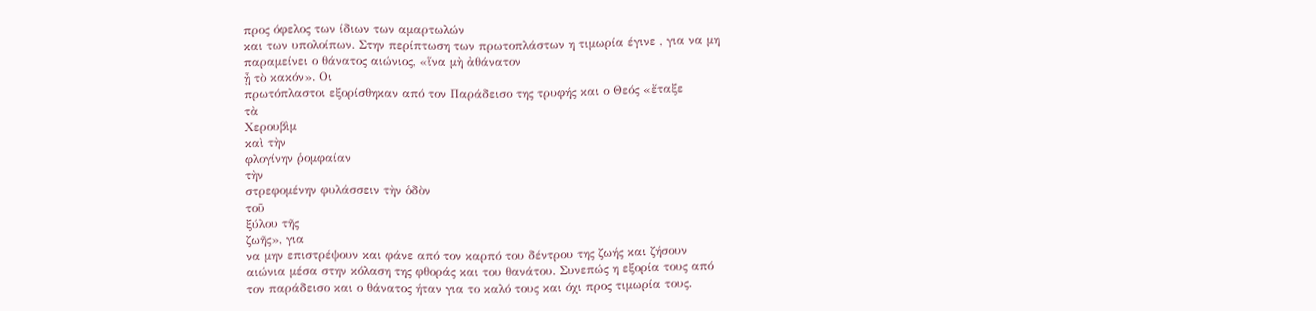προς όφελος των ίδιων των αμαρτωλών
και των υπολοίπων. Στην περίπτωση των πρωτοπλάστων η τιμωρία έγινε , για να μη
παραμείνει ο θάνατος αιώνιος, «ἵνα μὴ ἀθάνατον
ᾖ τὸ κακόν». Οι
πρωτόπλαστοι εξορίσθηκαν από τον Παράδεισο της τρυφής και ο Θεός «ἔταξε
τὰ
Χερουβὶμ
καὶ τὴν
φλογίνην ῥομφαίαν
τὴν
στρεφομένην φυλάσσειν τὴν ὁδὸν
τοῦ
ξύλου τῆς
ζωῆς», για
να μην επιστρέψουν και φάνε από τον καρπό του δέντρου της ζωής και ζήσουν
αιώνια μέσα στην κόλαση της φθοράς και του θανάτου. Συνεπώς η εξορία τους από
τον παράδεισο και ο θάνατος ήταν για το καλό τους και όχι προς τιμωρία τους.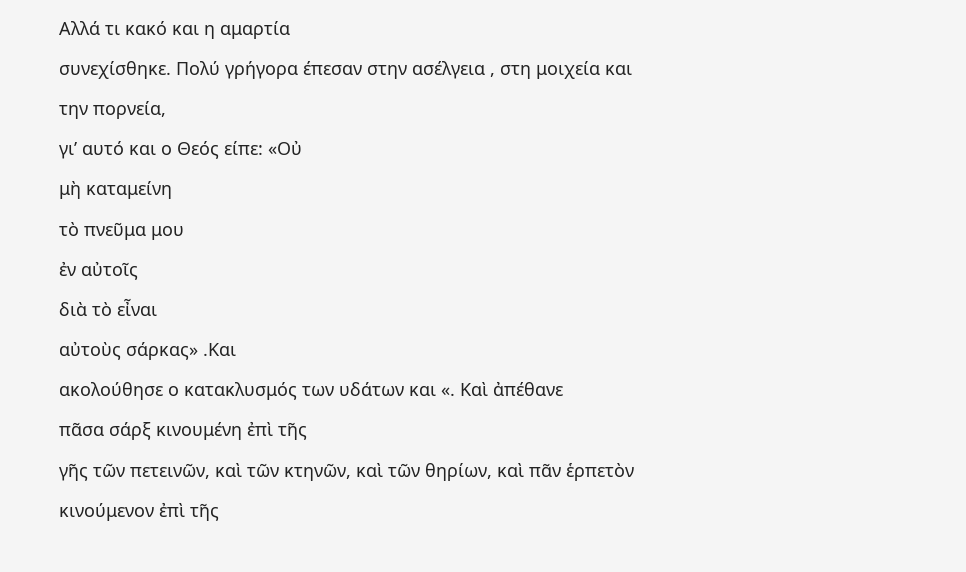Αλλά τι κακό και η αμαρτία
συνεχίσθηκε. Πολύ γρήγορα έπεσαν στην ασέλγεια , στη μοιχεία και την πορνεία,
γι’ αυτό και ο Θεός είπε: «Οὐ
μὴ καταμείνη
τὸ πνεῦμα μου
ἐν αὐτοῖς
διὰ τὸ εἶναι
αὐτοὺς σάρκας» .Και
ακολούθησε ο κατακλυσμός των υδάτων και «. Καὶ ἀπέθανε
πᾶσα σάρξ κινουμένη ἐπὶ τῆς
γῆς τῶν πετεινῶν, καὶ τῶν κτηνῶν, καὶ τῶν θηρίων, καὶ πᾶν ἑρπετὸν κινούμενον ἐπὶ τῆς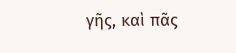γῆς, καὶ πᾶς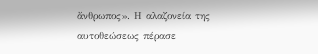ἄνθρωπος». Η αλαζονεία της αυτοθεώσεως πέρασε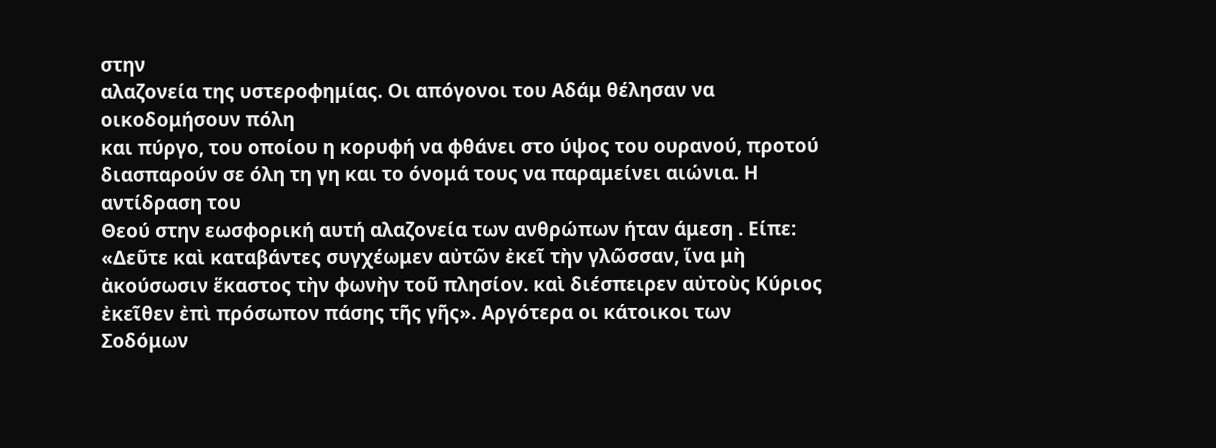στην
αλαζονεία της υστεροφημίας. Οι απόγονοι του Αδάμ θέλησαν να οικοδομήσουν πόλη
και πύργο, του οποίου η κορυφή να φθάνει στο ύψος του ουρανού, προτού
διασπαρούν σε όλη τη γη και το όνομά τους να παραμείνει αιώνια. Η αντίδραση του
Θεού στην εωσφορική αυτή αλαζονεία των ανθρώπων ήταν άμεση . Είπε: «Δεῦτε καὶ καταβάντες συγχέωμεν αὐτῶν ἐκεῖ τὴν γλῶσσαν, ἵνα μὴ ἀκούσωσιν ἕκαστος τὴν φωνὴν τοῦ πλησίον. καὶ διέσπειρεν αὐτοὺς Κύριος ἐκεῖθεν ἐπὶ πρόσωπον πάσης τῆς γῆς». Αργότερα οι κάτοικοι των
Σοδόμων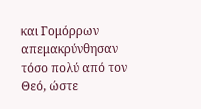και Γομόρρων απεμακρύνθησαν τόσο πολύ από τον Θεό, ώστε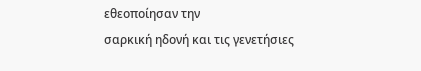εθεοποίησαν την
σαρκική ηδονή και τις γενετήσιες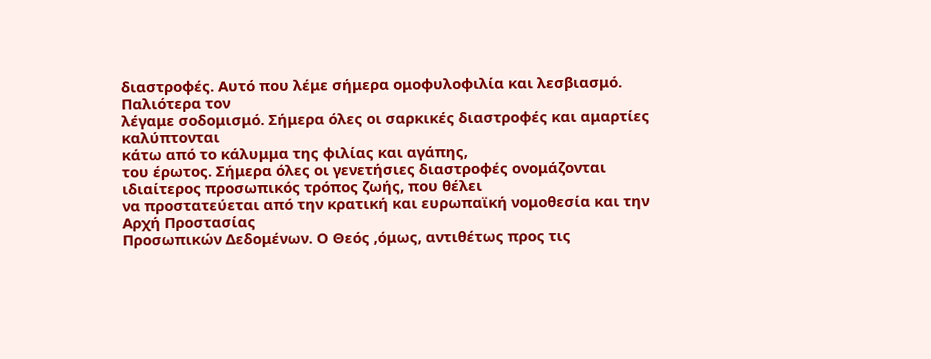διαστροφές. Αυτό που λέμε σήμερα ομοφυλοφιλία και λεσβιασμό. Παλιότερα τον
λέγαμε σοδομισμό. Σήμερα όλες οι σαρκικές διαστροφές και αμαρτίες καλύπτονται
κάτω από το κάλυμμα της φιλίας και αγάπης,
του έρωτος. Σήμερα όλες οι γενετήσιες διαστροφές ονομάζονται ιδιαίτερος προσωπικός τρόπος ζωής, που θέλει
να προστατεύεται από την κρατική και ευρωπαϊκή νομοθεσία και την Αρχή Προστασίας
Προσωπικών Δεδομένων. Ο Θεός ,όμως, αντιθέτως προς τις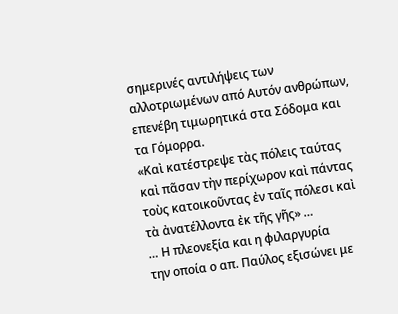σημερινές αντιλήψεις των
αλλοτριωμένων από Αυτόν ανθρώπων, επενέβη τιμωρητικά στα Σόδομα και τα Γόμορρα.
«Καὶ κατέστρεψε τὰς πόλεις ταύτας καὶ πᾶσαν τὴν περίχωρον καὶ πάντας τοὺς κατοικοῦντας ἐν ταῖς πόλεσι καὶ τὰ ἀνατέλλοντα ἐκ τῆς γῆς» …
… Η πλεονεξία και η φιλαργυρία
την οποία ο απ. Παύλος εξισώνει με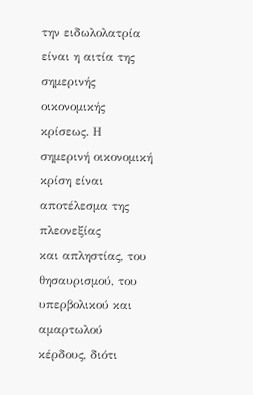την ειδωλολατρία είναι η αιτία της σημερινής
οικονομικής κρίσεως. Η σημερινή οικονομική κρίση είναι αποτέλεσμα της πλεονεξίας
και απληστίας, του θησαυρισμού, του υπερβολικού και αμαρτωλού κέρδους, διότι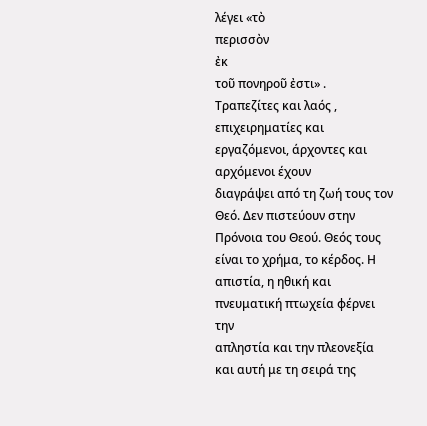λέγει «τὸ
περισσὸν
ἐκ
τοῦ πονηροῦ ἐστι» .
Τραπεζίτες και λαός , επιχειρηματίες και εργαζόμενοι, άρχοντες και αρχόμενοι έχουν
διαγράψει από τη ζωή τους τον Θεό. Δεν πιστεύουν στην Πρόνοια του Θεού. Θεός τους
είναι το χρήμα, το κέρδος. Η απιστία, η ηθική και πνευματική πτωχεία φέρνει την
απληστία και την πλεονεξία και αυτή με τη σειρά της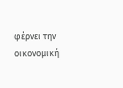φέρνει την οικονομική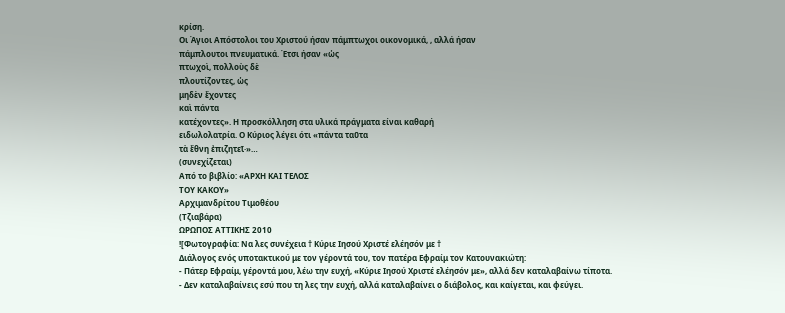κρίση.
Οι Άγιοι Απόστολοι του Χριστού ήσαν πάμπτωχοι οικονομικά, , αλλά ήσαν
πάμπλουτοι πνευματικά. Έτσι ήσαν «ὡς
πτωχοὶ, πολλοὺς δὲ
πλουτίζοντες, ὡς
μηδὲν ἔχοντες
καὶ πάντα
κατέχοντες». Η προσκόλληση στα υλικά πράγματα είναι καθαρή
ειδωλολατρία. Ο Κύριος λέγει ότι «πάντα ταῦτα
τὰ ἔθνη ἐπιζητεῖ·»…
(συνεχίζεται)
Από το βιβλίο: «ΑΡΧΗ ΚΑΙ ΤΕΛΟΣ
ΤΟΥ ΚΑΚΟΥ»
Αρχιμανδρίτου Τιμοθέου
(Τζιαβάρα)
ΩΡΩΠΟΣ ΑΤΤΙΚΗΣ 2010
![Φωτογραφία: Nα λες συνέχεια † Κύριε Ιησού Χριστέ ελέησόν με †
Διάλογος ενός υποτακτικού με τον γέροντά του, τον πατέρα Εφραίμ τον Κατουνακιώτη:
- Πάτερ Εφραίμ, γέροντά μου, λέω την ευχή, «Κύριε Ιησού Χριστέ ελέησόν με», αλλά δεν καταλαβαίνω τίποτα.
- Δεν καταλαβαίνεις εσύ που τη λες την ευχή, αλλά καταλαβαίνει ο διάβολος, και καίγεται, και φεύγει.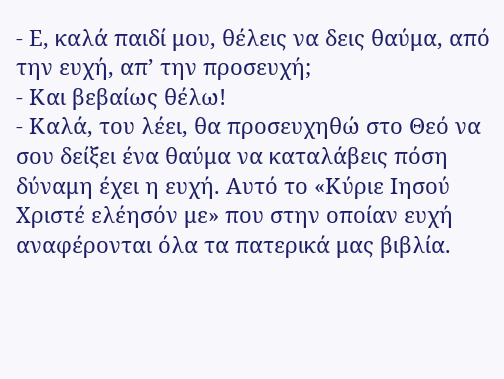- Ε, καλά παιδί μου, θέλεις να δεις θαύμα, από την ευχή, απ’ την προσευχή;
- Και βεβαίως θέλω!
- Καλά, του λέει, θα προσευχηθώ στο Θεό να σου δείξει ένα θαύμα να καταλάβεις πόση δύναμη έχει η ευχή. Αυτό το «Κύριε Ιησού Χριστέ ελέησόν με» που στην οποίαν ευχή αναφέρονται όλα τα πατερικά μας βιβλία.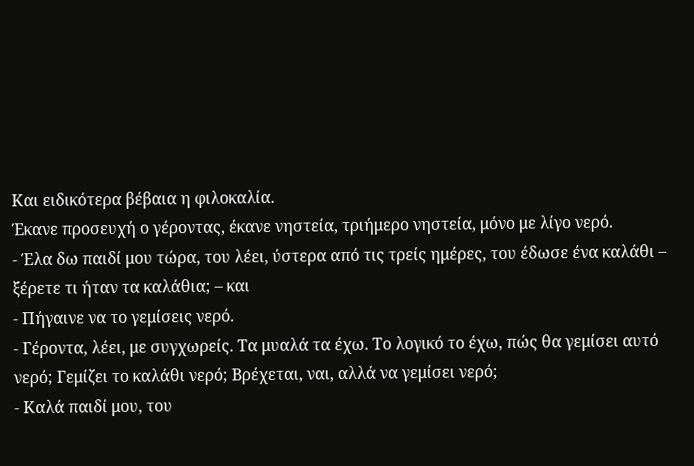Και ειδικότερα βέβαια η φιλοκαλία.
Έκανε προσευχή ο γέροντας, έκανε νηστεία, τριήμερο νηστεία, μόνο με λίγο νερό.
- Έλα δω παιδί μου τώρα, του λέει, ύστερα από τις τρείς ημέρες, του έδωσε ένα καλάθι – ξέρετε τι ήταν τα καλάθια; – και
- Πήγαινε να το γεμίσεις νερό.
- Γέροντα, λέει, με συγχωρείς. Τα μυαλά τα έχω. Το λογικό το έχω, πώς θα γεμίσει αυτό νερό; Γεμίζει το καλάθι νερό; Βρέχεται, ναι, αλλά να γεμίσει νερό;
- Καλά παιδί μου, του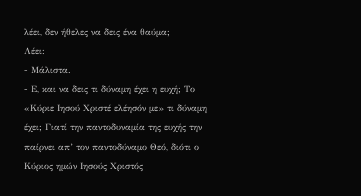λέει, δεν ήθελες να δεις ένα θαύμα;
Λέει:
- Μάλιστα.
- Ε, και να δεις τι δύναμη έχει η ευχή; Το «Κύριε Ιησού Χριστέ ελέησόν με» τι δύναμη έχει; Γιατί την παντοδυναμία της ευχής την παίρνει απ’ τον παντοδύναμο Θεό, διότι ο Κύριος ημών Ιησούς Χριστός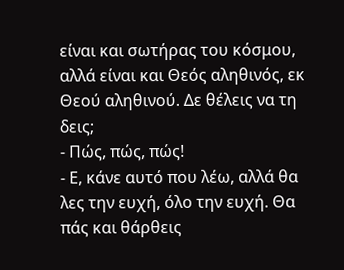είναι και σωτήρας του κόσμου, αλλά είναι και Θεός αληθινός, εκ Θεού αληθινού. Δε θέλεις να τη δεις;
- Πώς, πώς, πώς!
- Ε, κάνε αυτό που λέω, αλλά θα λες την ευχή, όλο την ευχή. Θα πάς και θάρθεις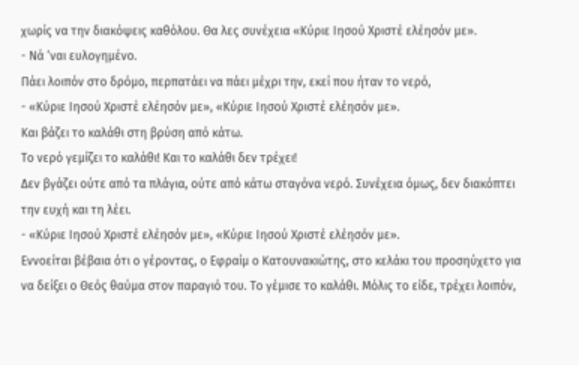χωρίς να την διακόψεις καθόλου. Θα λες συνέχεια «Κύριε Ιησού Χριστέ ελέησόν με».
- Νά ‘ναι ευλογημένο.
Πάει λοιπόν στο δρόμο, περπατάει να πάει μέχρι την, εκεί που ήταν το νερό,
- «Κύριε Ιησού Χριστέ ελέησόν με», «Κύριε Ιησού Χριστέ ελέησόν με».
Και βάζει το καλάθι στη βρύση από κάτω.
Το νερό γεμίζει το καλάθι! Και το καλάθι δεν τρέχει!
Δεν βγάζει ούτε από τα πλάγια, ούτε από κάτω σταγόνα νερό. Συνέχεια όμως, δεν διακόπτει την ευχή και τη λέει.
- «Κύριε Ιησού Χριστέ ελέησόν με», «Κύριε Ιησού Χριστέ ελέησόν με».
Εννοείται βέβαια ότι ο γέροντας, ο Εφραίμ ο Κατουνακιώτης, στο κελάκι του προσηύχετο για να δείξει ο Θεός θαύμα στον παραγιό του. Το γέμισε το καλάθι. Μόλις το είδε, τρέχει λοιπόν,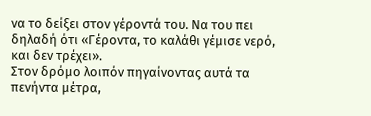να το δείξει στον γέροντά του. Να του πει δηλαδή ότι «Γέροντα, το καλάθι γέμισε νερό, και δεν τρέχει».
Στον δρόμο λοιπόν πηγαίνοντας αυτά τα πενήντα μέτρα,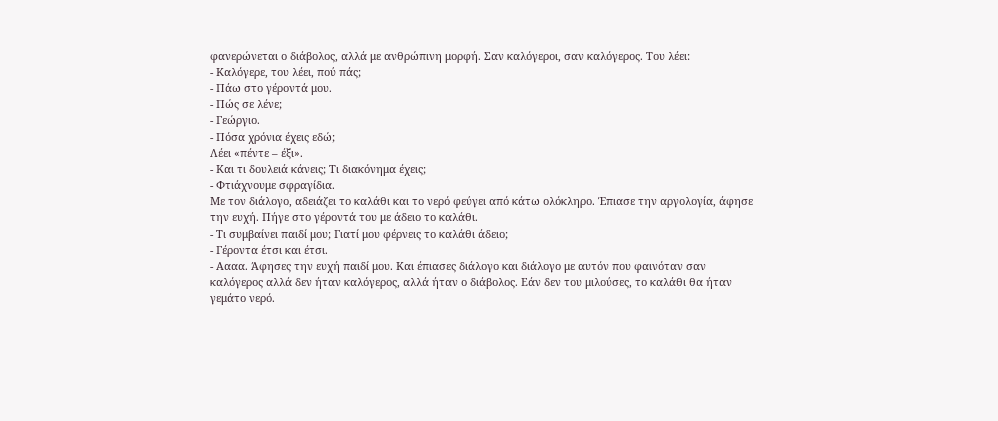φανερώνεται ο διάβολος, αλλά με ανθρώπινη μορφή. Σαν καλόγεροι, σαν καλόγερος. Του λέει:
- Καλόγερε, του λέει, πού πάς;
- Πάω στο γέροντά μου.
- Πώς σε λένε;
- Γεώργιο.
- Πόσα χρόνια έχεις εδώ;
Λέει «πέντε – έξι».
- Και τι δουλειά κάνεις; Τι διακόνημα έχεις;
- Φτιάχνουμε σφραγίδια.
Με τον διάλογο, αδειάζει το καλάθι και το νερό φεύγει από κάτω ολόκληρο. Έπιασε την αργολογία, άφησε την ευχή. Πήγε στο γέροντά του με άδειο το καλάθι.
- Τι συμβαίνει παιδί μου; Γιατί μου φέρνεις το καλάθι άδειο;
- Γέροντα έτσι και έτσι.
- Αααα. Άφησες την ευχή παιδί μου. Και έπιασες διάλογο και διάλογο με αυτόν που φαινόταν σαν καλόγερος αλλά δεν ήταν καλόγερος, αλλά ήταν ο διάβολος. Εάν δεν του μιλούσες, το καλάθι θα ήταν γεμάτο νερό.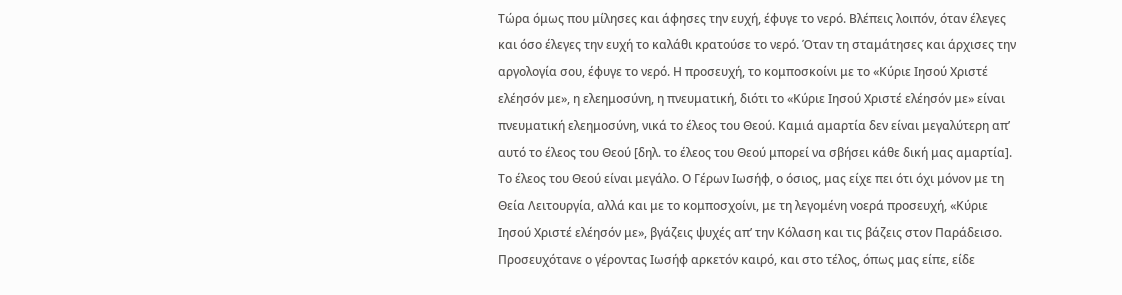Τώρα όμως που μίλησες και άφησες την ευχή, έφυγε το νερό. Βλέπεις λοιπόν, όταν έλεγες και όσο έλεγες την ευχή το καλάθι κρατούσε το νερό. Όταν τη σταμάτησες και άρχισες την αργολογία σου, έφυγε το νερό. Η προσευχή, το κομποσκοίνι με το «Κύριε Ιησού Χριστέ ελέησόν με», η ελεημοσύνη, η πνευματική, διότι το «Κύριε Ιησού Χριστέ ελέησόν με» είναι πνευματική ελεημοσύνη, νικά το έλεος του Θεού. Καμιά αμαρτία δεν είναι μεγαλύτερη απ’ αυτό το έλεος του Θεού [δηλ. το έλεος του Θεού μπορεί να σβήσει κάθε δική μας αμαρτία]. Το έλεος του Θεού είναι μεγάλο. Ο Γέρων Ιωσήφ, ο όσιος, μας είχε πει ότι όχι μόνον με τη Θεία Λειτουργία, αλλά και με το κομποσχοίνι, με τη λεγομένη νοερά προσευχή, «Κύριε Ιησού Χριστέ ελέησόν με», βγάζεις ψυχές απ’ την Κόλαση και τις βάζεις στον Παράδεισο. Προσευχότανε ο γέροντας Ιωσήφ αρκετόν καιρό, και στο τέλος, όπως μας είπε, είδε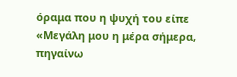όραμα που η ψυχή του είπε «Μεγάλη μου η μέρα σήμερα, πηγαίνω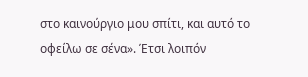στο καινούργιο μου σπίτι, και αυτό το οφείλω σε σένα». Έτσι λοιπόν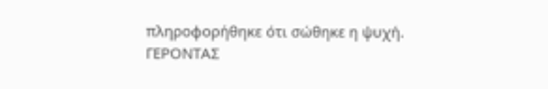πληροφορήθηκε ότι σώθηκε η ψυχή.
ΓΕΡΟΝΤΑΣ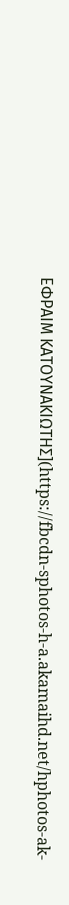ΕΦΡΑΙΜ ΚΑΤΟΥΝΑΚΙΩΤΗΣ](https://fbcdn-sphotos-h-a.akamaihd.net/hphotos-ak-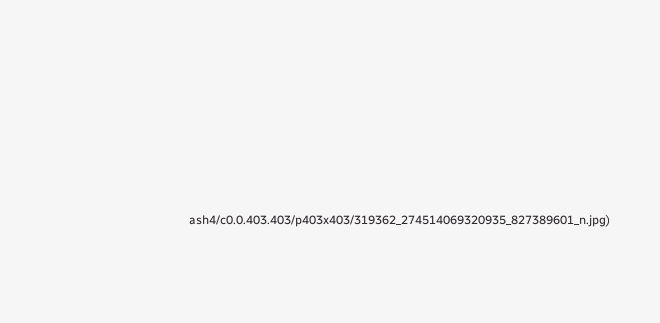ash4/c0.0.403.403/p403x403/319362_274514069320935_827389601_n.jpg)